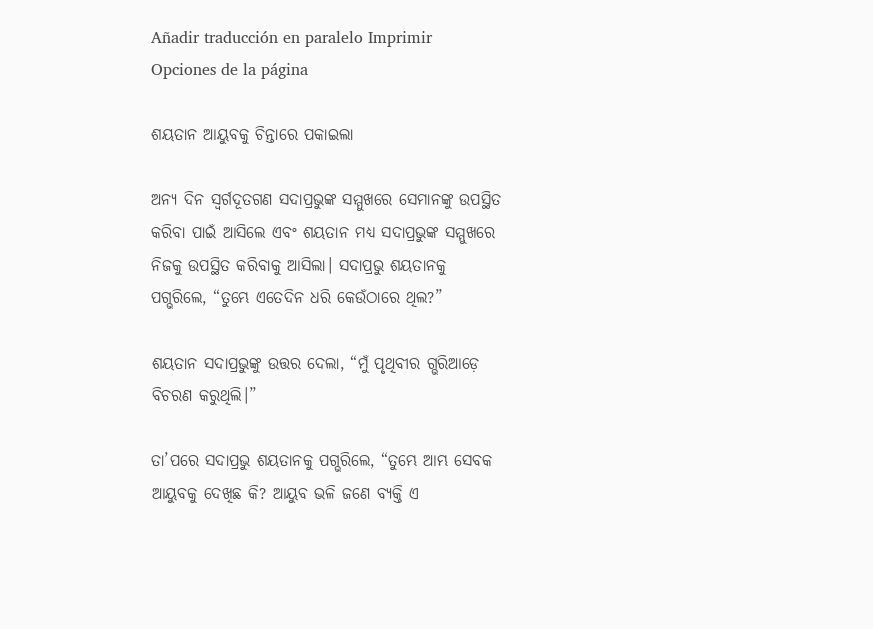Añadir traducción en paralelo Imprimir Opciones de la página

ଶୟତାନ ଆୟୁବକୁ ଚିନ୍ତାରେ ପକାଇଲା

ଅନ୍ୟ ଦିନ ସ୍ୱର୍ଗଦୂତଗଣ ସଦାପ୍ରଭୁଙ୍କ ସମ୍ମୁଖରେ ସେମାନଙ୍କୁ ଉପସ୍ଥିତ କରିବା ପାଇଁ ଆସିଲେ ଏବଂ ଶୟତାନ ମଧ୍ୟ ସଦାପ୍ରଭୁଙ୍କ ସମ୍ମୁଖରେ ନିଜକୁ ଉପସ୍ଥିତ କରିବାକୁ ଆସିଲା। ସଦାପ୍ରଭୁ ଶୟତାନକୁ ପଗ୍ଭରିଲେ, “ତୁମ୍ଭେ ଏତେଦିନ ଧରି କେଉଁଠାରେ ଥିଲ?”

ଶୟତାନ ସଦାପ୍ରଭୁଙ୍କୁ ଉତ୍ତର ଦେଲା, “ମୁଁ ପୃଥିବୀର ଗ୍ଭରିଆଡ଼େ ବିଚରଣ କରୁଥିଲି।”

ତା’ପରେ ସଦାପ୍ରଭୁ ଶୟତାନକୁ ପଗ୍ଭରିଲେ, “ତୁମ୍ଭେ ଆମ୍ଭ ସେବକ ଆୟୁବକୁ ଦେଖିଛ କି? ଆୟୁବ ଭଳି ଜଣେ ବ୍ୟକ୍ତି ଏ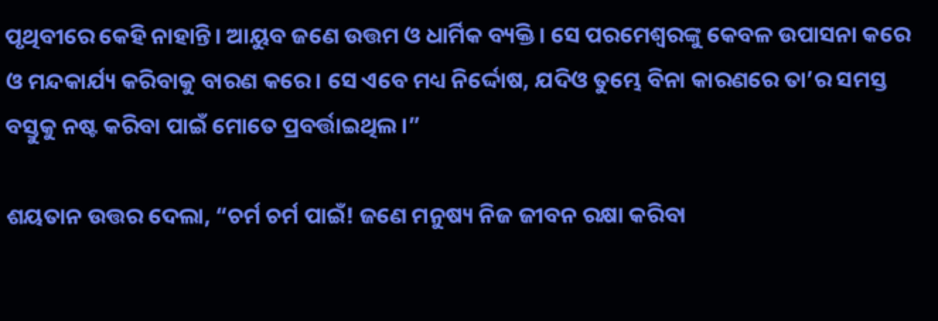ପୃଥିବୀରେ କେହି ନାହାନ୍ତି। ଆୟୁବ ଜଣେ ଉତ୍ତମ ଓ ଧାର୍ମିକ ବ୍ୟକ୍ତି। ସେ ପରମେଶ୍ୱରଙ୍କୁ କେବଳ ଉପାସନା କରେ ଓ ମନ୍ଦକାର୍ଯ୍ୟ କରିବାକୁ ବାରଣ କରେ। ସେ ଏବେ ମଧ୍ୟ ନିର୍ଦ୍ଦୋଷ, ଯଦିଓ ତୁମ୍ଭେ ବିନା କାରଣରେ ତା’ର ସମସ୍ତ ବସ୍ତୁକୁ ନଷ୍ଟ କରିବା ପାଇଁ ମୋତେ ପ୍ରବର୍ତ୍ତାଇଥିଲ।”

ଶୟତାନ ଉତ୍ତର ଦେଲା, “ଚର୍ମ ଚର୍ମ ପାଇଁ! ଜଣେ ମନୁଷ୍ୟ ନିଜ ଜୀବନ ରକ୍ଷା କରିବା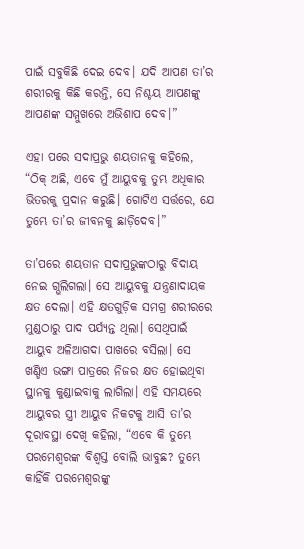ପାଇଁ ସବୁକିଛି ଦେଇ ଦେବ। ଯଦି ଆପଣ ତା’ର ଶରୀରକୁ କିଛି କରନ୍ତି, ସେ ନିଶ୍ଚୟ ଆପଣଙ୍କୁ ଆପଣଙ୍କ ସମ୍ମୁଖରେ ଅଭିଶାପ ଦେବ।”

ଏହା ପରେ ସଦାପ୍ରଭୁ ଶୟତାନକୁ କହିଲେ, “ଠିକ୍ ଅଛି, ଏବେ ମୁଁ ଆୟୁବକୁ ତୁମ୍ଭ ଅଧିକାର ଭିତରକୁ ପ୍ରଦାନ କରୁଛି। ଗୋଟିଏ ସର୍ତ୍ତରେ, ଯେ ତୁମ୍ଭେ ତା’ର ଜୀବନକୁ ଛାଡ଼ିଦେବ।”

ତା’ପରେ ଶୟତାନ ସଦାପ୍ରଭୁଙ୍କଠାରୁ ବିଦାୟ ନେଇ ଗ୍ଭଲିଗଲା। ସେ ଆୟୁବକୁ ଯନ୍ତ୍ରଣାଦାୟକ କ୍ଷତ ଦେଲା। ଏହି କ୍ଷତଗୁଡ଼ିକ ସମଗ୍ର ଶରୀରରେ ମୁଣ୍ଡଠାରୁ ପାଦ ପର୍ଯ୍ୟନ୍ତ ଥିଲା। ସେଥିପାଇଁ ଆୟୁବ ଅଳିଆଗଦା ପାଖରେ ବସିଲା। ସେ ଖଣ୍ଡିଏ ଭଙ୍ଗା ପାତ୍ରରେ ନିଜର କ୍ଷତ ହୋଇଥିବା ସ୍ଥାନକୁ କୁଣ୍ଡାଇବାକୁ ଲାଗିଲା। ଏହି ସମୟରେ ଆୟୁବର ସ୍ତ୍ରୀ ଆୟୁବ ନିକଟକୁ ଆସି ତା’ର ଦୂରାବସ୍ଥା ଦେଖି କହିଲା, “ଏବେ କି ତୁମ୍ଭେ ପରମେଶ୍ୱରଙ୍କ ବିଶ୍ୱସ୍ତ ବୋଲି ଭାବୁଛ? ତୁମ୍ଭେ କାହିଁକି ପରମେଶ୍ୱରଙ୍କୁ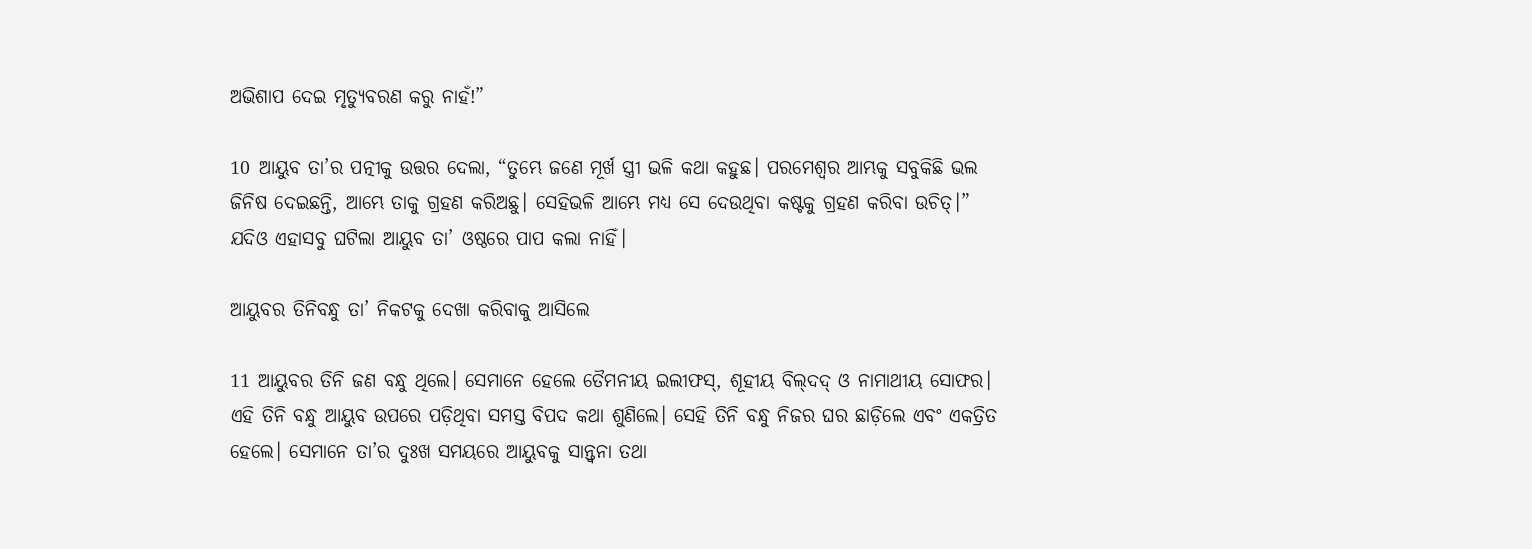ଅଭିଶାପ ଦେଇ ମୃତ୍ୟୁବରଣ କରୁ ନାହଁ!”

10 ଆୟୁବ ତା’ର ପତ୍ନୀକୁ ଉତ୍ତର ଦେଲା, “ତୁମ୍ଭେ ଜଣେ ମୂର୍ଖ ସ୍ତ୍ରୀ ଭଳି କଥା କହୁଛ। ପରମେଶ୍ୱର ଆମ୍ଭକୁ ସବୁକିଛି ଭଲ ଜିନିଷ ଦେଇଛନ୍ତି, ଆମ୍ଭେ ତାକୁ ଗ୍ରହଣ କରିଅଛୁ। ସେହିଭଳି ଆମ୍ଭେ ମଧ୍ୟ ସେ ଦେଉଥିବା କଷ୍ଟକୁ ଗ୍ରହଣ କରିବା ଉଚିତ୍।” ଯଦିଓ ଏହାସବୁ ଘଟିଲା ଆୟୁବ ତା’ ଓଷ୍ଠରେ ପାପ କଲା ନାହିଁ।

ଆୟୁବର ତିନିବନ୍ଧୁ ତା’ ନିକଟକୁ ଦେଖା କରିବାକୁ ଆସିଲେ

11 ଆୟୁବର ତିନି ଜଣ ବନ୍ଧୁ ଥିଲେ। ସେମାନେ ହେଲେ ତୈମନୀୟ ଇଲୀଫସ୍, ଶୂହୀୟ ବି‌‌ଲ୍‌‌ଦଦ୍ ଓ ନାମାଥୀୟ ସୋଫର। ଏହି ତିନି ବନ୍ଧୁ ଆୟୁବ ଉପରେ ପଡ଼ିଥିବା ସମସ୍ତ ବିପଦ କଥା ଶୁଣିଲେ। ସେହି ତିନି ବନ୍ଧୁ ନିଜର ଘର ଛାଡ଼ିଲେ ଏବଂ ଏକତ୍ରିତ ହେଲେ। ସେମାନେ ତା’ର ଦୁଃଖ ସମୟରେ ଆୟୁବକୁ ସାନ୍ତ୍ୱନା ତଥା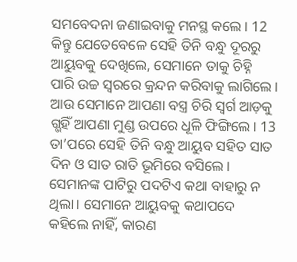ସମବେଦନା ଜଣାଇବାକୁ ମନସ୍ଥ କଲେ। 12 କିନ୍ତୁ ଯେତେବେଳେ ସେହି ତିନି ବନ୍ଧୁ ଦୂରରୁ ଆୟୁବକୁ ଦେଖିଲେ, ସେମାନେ ତାକୁ ଚିହ୍ନି ପାରି ଉଚ୍ଚ ସ୍ୱରରେ କ୍ରନ୍ଦନ କରିବାକୁ ଲାଗିଲେ। ଆଉ ସେମାନେ ଆପଣା ବସ୍ତ୍ର ଚିରି ସ୍ୱର୍ଗ ଆଡ଼କୁ ଗ୍ଭହିଁ ଆପଣା ମୁଣ୍ଡ ଉପରେ ଧୂଳି ଫିଙ୍ଗିଲେ। 13 ତା’ପରେ ସେହି ତିନି ବନ୍ଧୁ ଆୟୁବ ସହିତ ସାତ ଦିନ ଓ ସାତ ରାତି ଭୂମିରେ ବସିଲେ। ସେମାନଙ୍କ ପାଟିରୁ ପଦଟିଏ କଥା ବାହାରୁ ନ ଥିଲା। ସେମାନେ ଆୟୁବକୁ କଥାପଦେ କହିଲେ ନାହିଁ, କାରଣ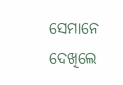ସେମାନେ ଦେଖିଲେ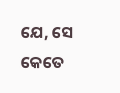ଯେ, ସେ କେତେ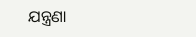ଯନ୍ତ୍ରଣା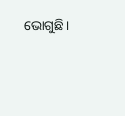ଭୋଗୁଛି।